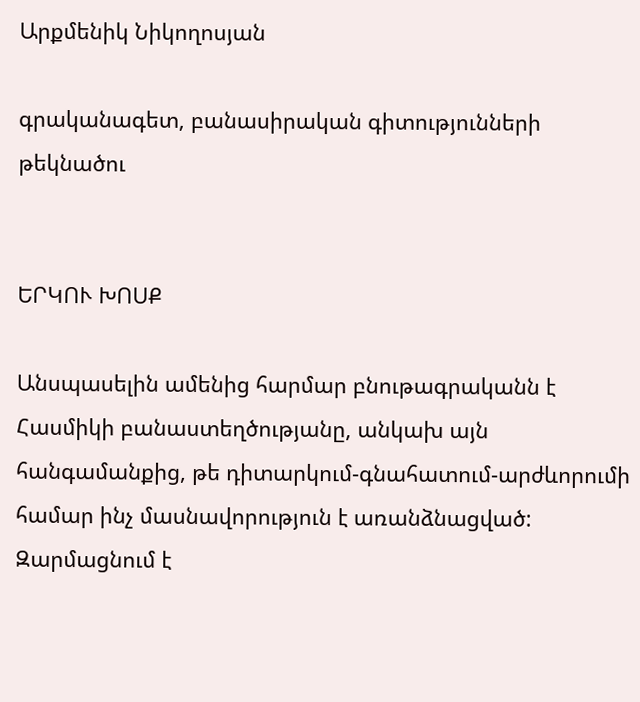Արքմենիկ Նիկողոսյան

գրականագետ, բանասիրական գիտությունների թեկնածու


ԵՐԿՈՒ ԽՈՍՔ

Անսպասելին ամենից հարմար բնութագրականն է Հասմիկի բանաստեղծությանը, անկախ այն հանգամանքից, թե դիտարկում-գնահատում-արժևորումի համար ինչ մասնավորություն է առանձնացված: Զարմացնում է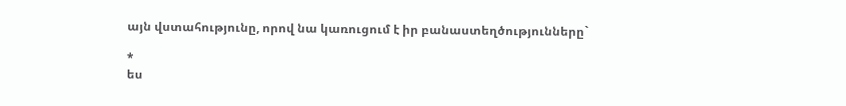այն վստահությունը, որով նա կառուցում է իր բանաստեղծությունները`

*
ես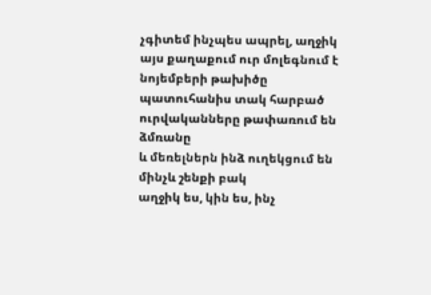չգիտեմ ինչպես ապրել, աղջիկ
այս քաղաքում ուր մոլեգնում է նոյեմբերի թախիծը
պատուհանիս տակ հարբած ուրվականները թափառում են ձմռանը
և մեռելներն ինձ ուղեկցում են մինչև շենքի բակ
աղջիկ ես, կին ես, ինչ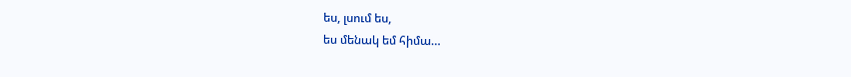ես, լսում ես,
ես մենակ եմ հիմա…